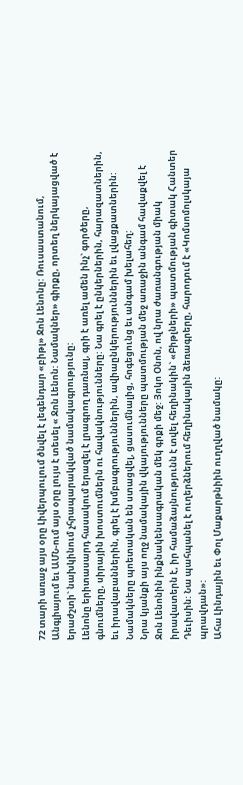72 տարի առաջ այս օրը Լիվերպուլում ծնվել է լեգենդար «բիթլ» Ջոն Լենոնը: Ռուսաստանում, Անգլիայում եւ ԱՄՆ-ում այս օրը լույս է տեսել « Ջոն Լենոն: Նամակներ» գիրքը, որտեղ ներկայացված է երաժշտի` նախկինում չհրապարակված նամակագրությունը:
Լենոնը երիտասարդ հասակում երազել է լրագրող դառնալ, գրի է առել ամեն ինչ` գործերը, գնումները, սիրային խոստումներն ու հավակնությունները: Նա գրել է ընկերներին, հարազատներին, եւ իրավաբաններին, գրել է խմբագրություններին, ավիաընկերություններին եւ լվացքատներին: Նամակները պոետական են ստացվել, ցասումնալից, հոգեցունց եւ անգամ խելահեղ:
Նրա կյանքի այս ողջ նամակային վկայությունները պատմության մեջ առաջին անգամ հավաքվել է Ջոն Լենոնին ինքնակենսագրական մեկ գրքի մեջ: Յոկո Օնոն, ով նրա ժառանգության միակ իրավատերն է, իր համաձայնությունն է տվել հեղինակին` «Բիթլների» պատմության գիտակ Հանտեր Դեւիսին: Նա պահպանել է ուղերձներում հեղինակային ձեռագրերը, հարոդում է «Կոմսոմոլսկայա պրավդան»:
Ահա Լինդային եւ Փոլ Մաքարթնիին ուղղված նամակը: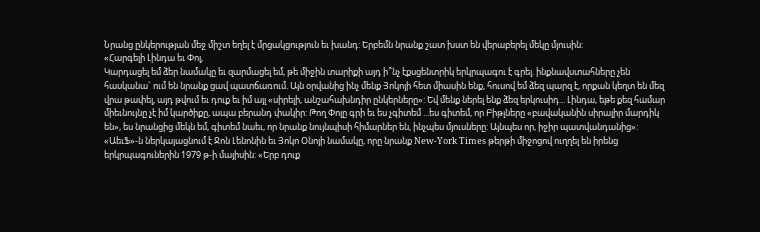Նրանց ընկերության մեջ միշտ եղել է մրցակցություն եւ խանդ: Երբեմն նրանք շատ խստ են վերաբերել մեկը մյուսին:
«Հարգելի Լինդա եւ Փոլ,
Կարդացել եմ ձեր նամակը եւ զարմացել եմ, թե միջին տարիքի այդ ի՞նչ էքսցենտրիկ երկրպագու է գրել. ինքնավստահները չեն հասկանա` ում են նրանք ցավ պատճառում. Այն օրվանից ինչ մենք Յոկոյի հետ միասին ենք, հուսով եմ ձեզ պարզ է, որքան կեղտ են մեզ վրա թափել, այդ թվում եւ դուք եւ իմ այլ «սիրելի, անշահախնդիր ընկերները»: Եվ մենք ներել ենք ձեզ երկուսիդ... Լինդա, եթե քեզ համար միեւնույնը չէ իմ կարծիքը, ապա բերանդ փակիր: Թող Փոլը գրի եւ ես չգիտեմ ...ես գիտեմ, որ Բիթլները «բավականին սիրալիր մարդիկ են», ես նրանցից մեկն եմ, գիտեմ նաեւ, որ նրանք նույնպիսի հիմարներ են, ինչպես մյուսները: Այնպես որ, իջիր պատվանդանից»:
«ԱեւՖ»-ն ներկայացնում է Ջոն Լենոնին եւ Յոկո Օնոյի նամակը, որը նրանք New-York Times թերթի միջոցով ուղղել են իրենց երկրպագուներին 1979 թ-ի մայիսին: «Երբ դուք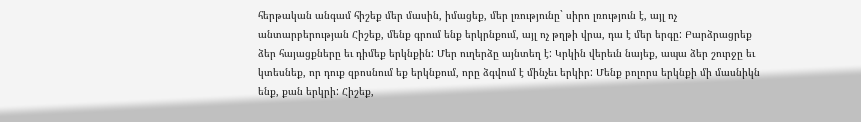հերթական անգամ հիշեք մեր մասին, իմացեք, մեր լռությունը` սիրո լռություն է, այլ ոչ անտարբերության Հիշեք, մենք գրում ենք երկրնքում, այլ ոչ թղթի վրա, դա է մեր երգը: Բարձրացրեք ձեր հայացքները եւ դիմեք երկնքին: Մեր ուղերձը այնտեղ է: Կրկին վերեւն նայեք, ապա ձեր շուրջը եւ կտեսնեք, որ դուք զբոսնում եք երկնքում, որը ձգվում է մինչեւ երկիր: Մենք բոլորս երկնքի մի մասնիկն ենք, քան երկրի: Հիշեք,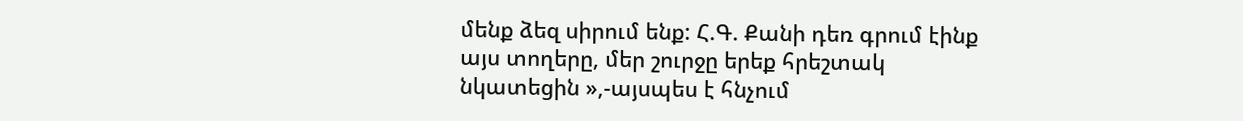մենք ձեզ սիրում ենք: Հ.Գ. Քանի դեռ գրում էինք այս տողերը, մեր շուրջը երեք հրեշտակ նկատեցին »,-այսպես է հնչում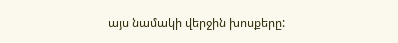այս նամակի վերջին խոսքերը: